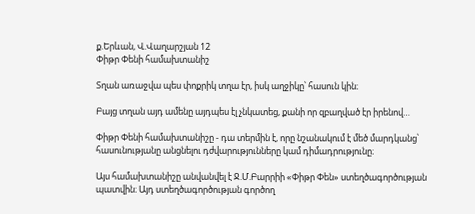ք.Երևան, Վ.Վաղարշյան 12
Փիթր Փենի համախտանիշ

Տղան առաջվա պես փոքրիկ տղա էր, իսկ աղջիկը՝ հասուն կին։

Բայց տղան այդ ամենը այդպես էլ չնկատեց, քանի որ զբաղված էր իրենով…

Փիթր Փենի համախտանիշը - դա տերմին է, որը նշանակում է մեծ մարդկանց՝ հասունությանը անցնելու դժվարությունները կամ դիմադրությունը։

Այս համախտանիշը անվանվել է Ջ.Մ.Բարրիի «Փիթր Փեն» ստեղծագործության պատվին։ Այդ ստեղծագործության գործող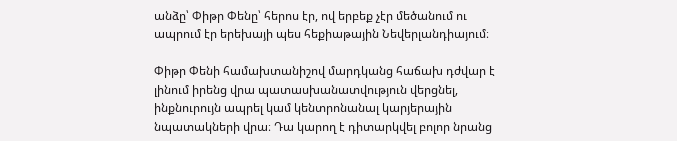անձը՝ Փիթր Փենը՝ հերոս էր, ով երբեք չէր մեծանում ու ապրում էր երեխայի պես հեքիաթային Նեվերլանդիայում։

Փիթր Փենի համախտանիշով մարդկանց հաճախ դժվար է լինում իրենց վրա պատասխանատվություն վերցնել, ինքնուրույն ապրել կամ կենտրոնանալ կարյերային նպատակների վրա։ Դա կարող է դիտարկվել բոլոր նրանց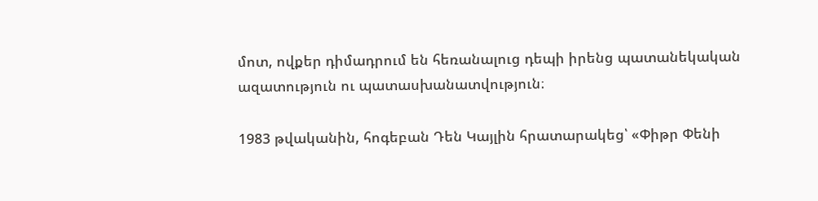մոտ, ովքեր դիմադրում են հեռանալուց դեպի իրենց պատանեկական ազատություն ու պատասխանատվություն։

1983 թվականին, հոգեբան Դեն Կայլին հրատարակեց՝ «Փիթր Փենի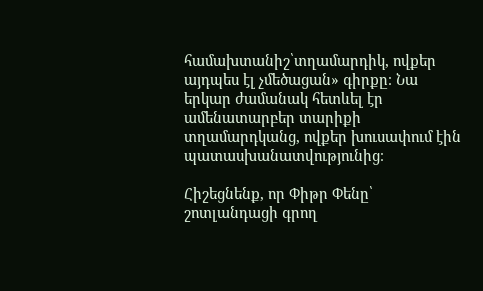համախտանիշ՝տղամարդիկ, ովքեր այդպես էլ չմեծացան» գիրքը։ Նա երկար ժամանակ հետևել էր ամենատարբեր տարիքի տղամարդկանց, ովքեր խուսափում էին պատասխանատվությունից։

Հիշեցնենք, որ Փիթր Փենը՝ շոտլանդացի գրող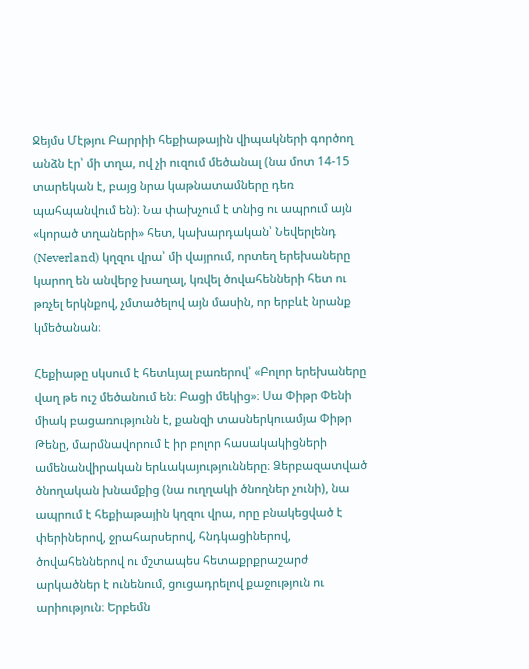Ջեյմս Մէթյու Բարրիի հեքիաթային վիպակների գործող անձն էր՝ մի տղա, ով չի ուզում մեծանալ (նա մոտ 14-15 տարեկան է, բայց նրա կաթնատամները դեռ պահպանվում են)։ Նա փախչում է տնից ու ապրում այն «կորած տղաների» հետ, կախարդական՝ Նեվերլենդ (Neverland) կղզու վրա՝ մի վայրում, որտեղ երեխաները կարող են անվերջ խաղալ, կռվել ծովահենների հետ ու թռչել երկնքով, չմտածելով այն մասին, որ երբևէ նրանք կմեծանան։

Հեքիաթը սկսում է հետևյալ բառերով՝ «Բոլոր երեխաները վաղ թե ուշ մեծանում են։ Բացի մեկից»։ Սա Փիթր Փենի միակ բացառությունն է, քանզի տասներկուամյա Փիթր Թենը, մարմնավորում է իր բոլոր հասակակիցների ամենանվիրական երևակայությունները։ Ձերբազատված ծնողական խնամքից (նա ուղղակի ծնողներ չունի), նա ապրում է հեքիաթային կղզու վրա, որը բնակեցված է փերիներով, ջրահարսերով, հնդկացիներով, ծովահեններով ու մշտապես հետաքրքրաշարժ արկածներ է ունենում, ցուցադրելով քաջություն ու արիություն։ Երբեմն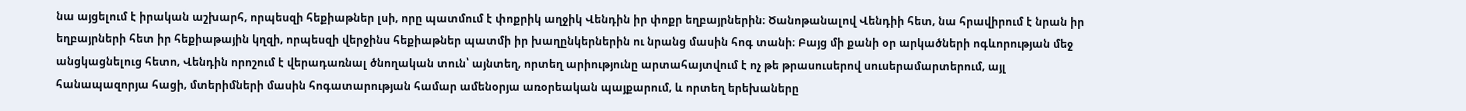նա այցելում է իրական աշխարհ, որպեսզի հեքիաթներ լսի, որը պատմում է փոքրիկ աղջիկ Վենդին իր փոքր եղբայրներին։ Ծանոթանալով Վենդիի հետ, նա հրավիրում է նրան իր եղբայրների հետ իր հեքիաթային կղզի, որպեսզի վերջինս հեքիաթներ պատմի իր խաղընկերներին ու նրանց մասին հոգ տանի։ Բայց մի քանի օր արկածների ոգևորության մեջ անցկացնելուց հետո, Վենդին որոշում է վերադառնալ ծնողական տուն՝ այնտեղ, որտեղ արիությունը արտահայտվում է ոչ թե թրասուսերով սուսերամարտերում, այլ հանապազորյա հացի, մտերիմների մասին հոգատարության համար ամենօրյա առօրեական պայքարում, և որտեղ երեխաները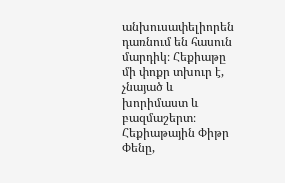անխուսափելիորեն դառնում են հասուն մարդիկ։ Հեքիաթը մի փոքր տխուր է, չնայած և խորիմաստ և բազմաշերտ։ Հեքիաթային Փիթր Փենը,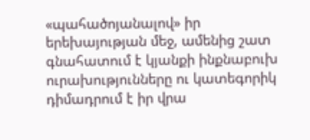«պահածոյանալով» իր երեխայության մեջ, ամենից շատ գնահատում է կյանքի ինքնաբուխ ուրախությունները ու կատեգորիկ դիմադրում է իր վրա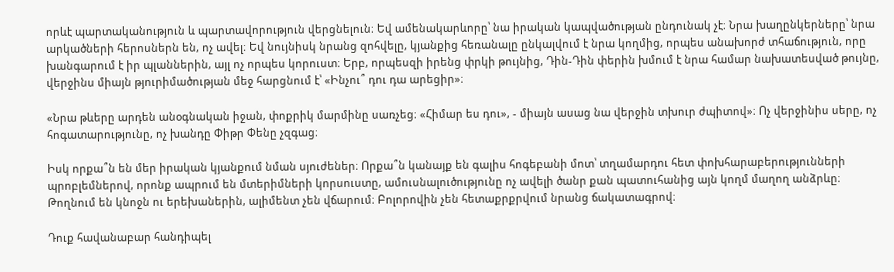որևէ պարտականություն և պարտավորություն վերցնելուն։ Եվ ամենակարևորը՝ նա իրական կապվածության ընդունակ չէ։ Նրա խաղընկերները՝ նրա արկածների հերոսներն են, ոչ ավել։ Եվ նույնիսկ նրանց զոհվելը, կյանքից հեռանալը ընկալվում է նրա կողմից, որպես անախորժ տհաճություն, որը խանգարում է իր պլաններին, այլ ոչ որպես կորուստ։ Երբ, որպեսզի իրենց փրկի թույնից, Դին-Դին փերին խմում է նրա համար նախատեսված թույնը, վերջինս միայն թյուրիմածության մեջ հարցնում է՝ «Ինչու՞ դու դա արեցիր»։

«Նրա թևերը արդեն անօգնական իջան, փոքրիկ մարմինը սառչեց։ «Հիմար ես դու», - միայն ասաց նա վերջին տխուր ժպիտով»։ Ոչ վերջինիս սերը, ոչ հոգատարությունը, ոչ խանդը Փիթր Փենը չզգաց։

Իսկ որքա՞ն են մեր իրական կյանքում նման սյուժեներ։ Որքա՞ն կանայք են գալիս հոգեբանի մոտ՝ տղամարդու հետ փոխհարաբերությունների պրոբլեմներով, որոնք ապրում են մտերիմների կորսուստը, ամուսնալուծությունը ոչ ավելի ծանր քան պատուհանից այն կողմ մաղող անձրևը։ Թողնում են կնոջն ու երեխաներին, ալիմենտ չեն վճարում։ Բոլորովին չեն հետաքրքրվում նրանց ճակատագրով։

Դուք հավանաբար հանդիպել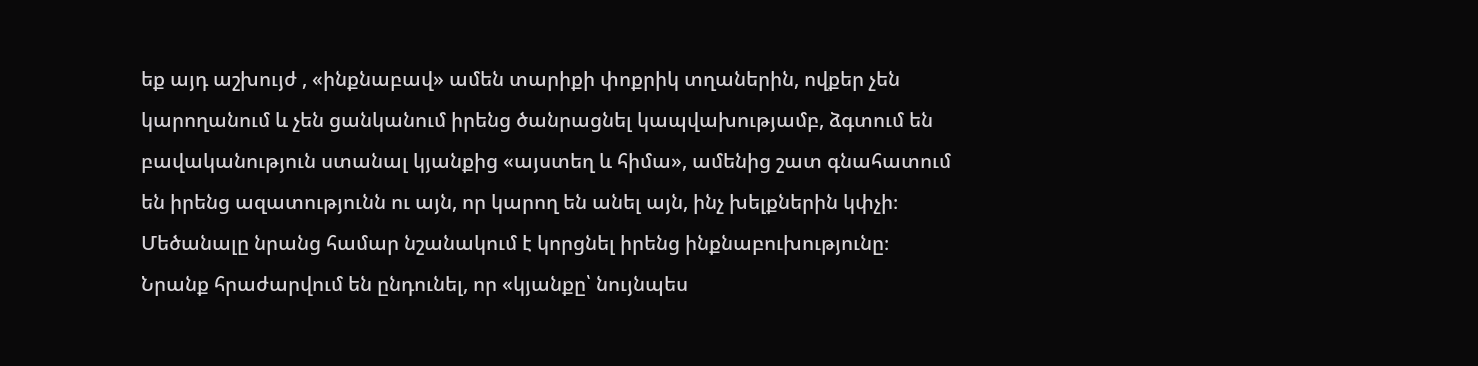եք այդ աշխույժ , «ինքնաբավ» ամեն տարիքի փոքրիկ տղաներին, ովքեր չեն կարողանում և չեն ցանկանում իրենց ծանրացնել կապվախությամբ, ձգտում են բավականություն ստանալ կյանքից «այստեղ և հիմա», ամենից շատ գնահատում են իրենց ազատությունն ու այն, որ կարող են անել այն, ինչ խելքներին կփչի։ Մեծանալը նրանց համար նշանակում է կորցնել իրենց ինքնաբուխությունը։ Նրանք հրաժարվում են ընդունել, որ «կյանքը՝ նույնպես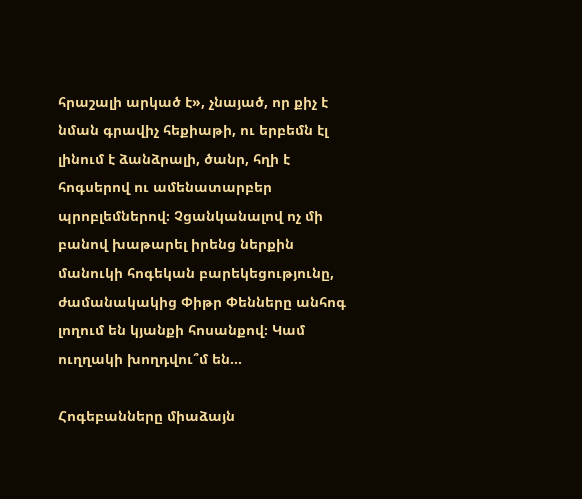հրաշալի արկած է», չնայած, որ քիչ է նման գրավիչ հեքիաթի, ու երբեմն էլ լինում է ձանձրալի, ծանր, հղի է հոգսերով ու ամենատարբեր պրոբլեմներով։ Չցանկանալով ոչ մի բանով խաթարել իրենց ներքին մանուկի հոգեկան բարեկեցությունը, ժամանակակից Փիթր Փենները անհոգ լողում են կյանքի հոսանքով։ Կամ ուղղակի խողդվու՞մ են…

Հոգեբանները միաձայն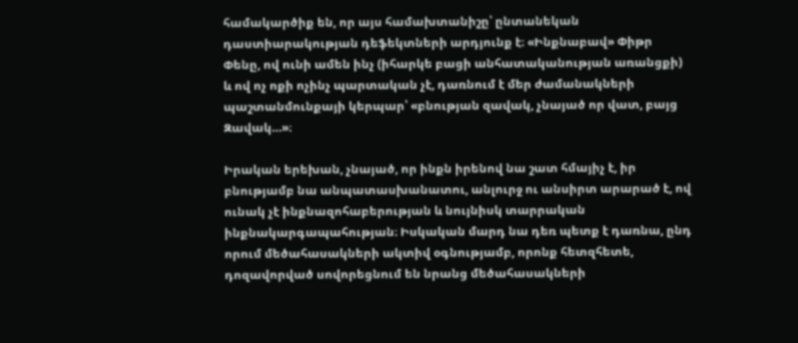համակարծիք են, որ այս համախտանիշը՝ ընտանեկան դաստիարակության դեֆեկտների արդյունք է։ «Ինքնաբավ» Փիթր Փենը, ով ունի ամեն ինչ (իհարկե բացի անհատականության առանցքի) և ով ոչ ոքի ոչինչ պարտական չէ, դառնում է մեր ժամանակների պաշտանմունքայի կերպար՝ «բնության զավակ, չնայած որ վատ, բայց Զավակ…»։

Իրական երեխան, չնայած, որ ինքն իրենով նա շատ հմայիչ է, իր բնությամբ նա անպատասխանատու, անլուրջ ու անսիրտ արարած է, ով ունակ չէ ինքնազոհաբերության և նույնիսկ տարրական ինքնակարգապահության։ Իսկական մարդ նա դեռ պետք է դառնա, ընդ որում մեծահասակների ակտիվ օգնությամբ, որոնք հետզհետե, դոզավորված սովորեցնում են նրանց մեծահասակների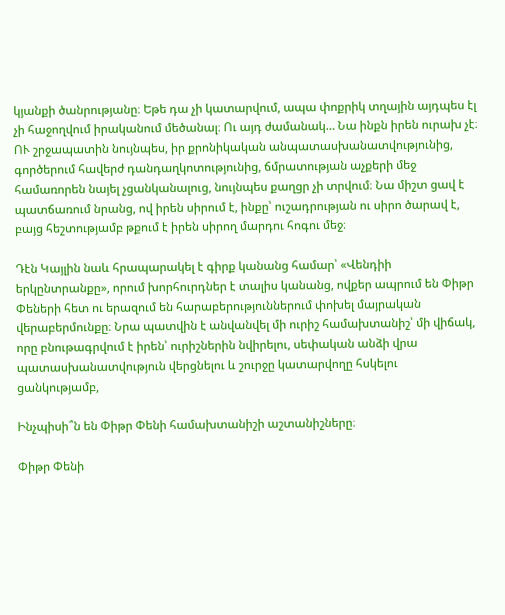կյանքի ծանրությանը։ Եթե դա չի կատարվում, ապա փոքրիկ տղային այդպես էլ չի հաջողվում իրականում մեծանալ։ Ու այդ ժամանակ… Նա ինքն իրեն ուրախ չէ։ ՈՒ շրջապատին նույնպես, իր քրոնիկական անպատասխանատվությունից, գործերում հավերժ դանդաղկոտությունից, ճմրատության աչքերի մեջ համառորեն նայել չցանկանալուց, նույնպես քաղցր չի տրվում։ Նա միշտ ցավ է պատճառում նրանց, ով իրեն սիրում է, ինքը՝ ուշադրության ու սիրո ծարավ է, բայց հեշտությամբ թքում է իրեն սիրող մարդու հոգու մեջ։

Դէն Կայլին նաև հրապարակել է գիրք կանանց համար՝ «Վենդիի երկընտրանքը», որում խորհուրդներ է տալիս կանանց, ովքեր ապրում են Փիթր Փեների հետ ու երազում են հարաբերություններում փոխել մայրական վերաբերմունքը։ Նրա պատվին է անվանվել մի ուրիշ համախտանիշ՝ մի վիճակ, որը բնութագրվում է իրեն՝ ուրիշներին նվիրելու, սեփական անձի վրա պատասխանատվություն վերցնելու և շուրջը կատարվողը հսկելու ցանկությամբ,

Ինչպիսի՞ն են Փիթր Փենի համախտանիշի աշտանիշները։

Փիթր Փենի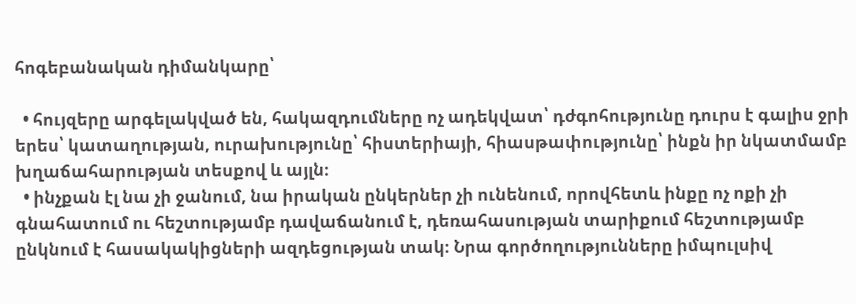հոգեբանական դիմանկարը՝

  • հույզերը արգելակված են, հակազդումները ոչ ադեկվատ՝ դժգոհությունը դուրս է գալիս ջրի երես՝ կատաղության, ուրախությունը՝ հիստերիայի, հիասթափությունը՝ ինքն իր նկատմամբ խղաճահարության տեսքով և այլն։
  • ինչքան էլ նա չի ջանում, նա իրական ընկերներ չի ունենում, որովհետև ինքը ոչ ոքի չի գնահատում ու հեշտությամբ դավաճանում է, դեռահասության տարիքում հեշտությամբ ընկնում է հասակակիցների ազդեցության տակ։ Նրա գործողությունները իմպուլսիվ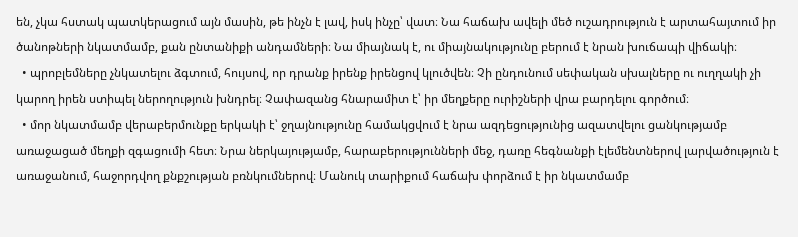են, չկա հստակ պատկերացում այն մասին, թե ինչն է լավ, իսկ ինչը՝ վատ։ Նա հաճախ ավելի մեծ ուշադրություն է արտահայտում իր ծանոթների նկատմամբ, քան ընտանիքի անդամների։ Նա միայնակ է, ու միայնակությունը բերում է նրան խուճապի վիճակի։
  • պրոբլեմները չնկատելու ձգտում, հույսով, որ դրանք իրենք իրենցով կլուծվեն։ Չի ընդունում սեփական սխալները ու ուղղակի չի կարող իրեն ստիպել ներողություն խնդրել։ Չափազանց հնարամիտ է՝ իր մեղքերը ուրիշների վրա բարդելու գործում։
  • մոր նկատմամբ վերաբերմունքը երկակի է՝ ջղայնությունը համակցվում է նրա ազդեցությունից ազատվելու ցանկությամբ առաջացած մեղքի զգացումի հետ։ Նրա ներկայությամբ, հարաբերությունների մեջ, դառը հեգնանքի էլեմենտներով լարվածություն է առաջանում, հաջորդվող քնքշության բռնկումներով։ Մանուկ տարիքում հաճախ փորձում է իր նկատմամբ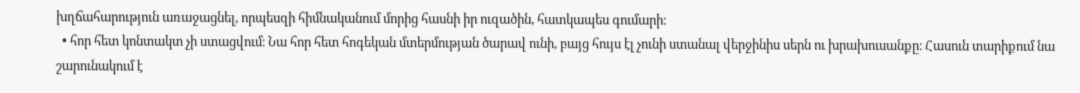խղճահարություն առաջացնել, որպեսզի հիմնականում մորից հասնի իր ուզածին, հատկապես գումարի։
  • հոր հետ կոնտակտ չի ստացվում։ Նա հոր հետ հոգեկան մտերմության ծարավ ունի, բայց հույս էլ չունի ստանալ վերջինիս սերն ու խրախուսանքը։ Հասուն տարիքում նա շարունակում է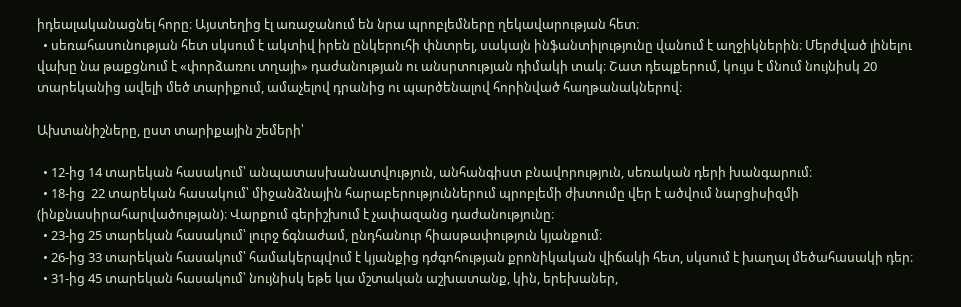իդեալականացնել հորը։ Այստեղից էլ առաջանում են նրա պրոբլեմները ղեկավարության հետ։
  • սեռահասունության հետ սկսում է ակտիվ իրեն ընկերուհի փնտրել, սակայն ինֆանտիլությունը վանում է աղջիկներին։ Մերժված լինելու վախը նա թաքցնում է «փորձառու տղայի» դաժանության ու անսրտության դիմակի տակ։ Շատ դեպքերում, կույս է մնում նույնիսկ 20 տարեկանից ավելի մեծ տարիքում, ամաչելով դրանից ու պարծենալով հորինված հաղթանակներով։

Ախտանիշները, ըստ տարիքային շեմերի՝

  • 12-ից 14 տարեկան հասակում՝ անպատասխանատվություն, անհանգիստ բնավորություն, սեռական դերի խանգարում։
  • 18-ից  22 տարեկան հասակում՝ միջանձնային հարաբերություններում պրոբլեմի ժխտումը վեր է ածվում նարցիսիզմի (ինքնասիրահարվածության)։ Վարքում գերիշխում է չափազանց դաժանությունը։
  • 23-ից 25 տարեկան հասակում՝ լուրջ ճգնաժամ, ընդհանուր հիասթափություն կյանքում։
  • 26-ից 33 տարեկան հասակում՝ համակերպվում է կյանքից դժգոհության քրոնիկական վիճակի հետ, սկսում է խաղալ մեծահասակի դեր։
  • 31-ից 45 տարեկան հասակում՝ նույնիսկ եթե կա մշտական աշխատանք, կին, երեխաներ,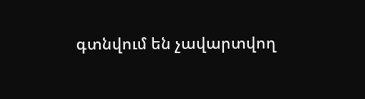գտնվում են չավարտվող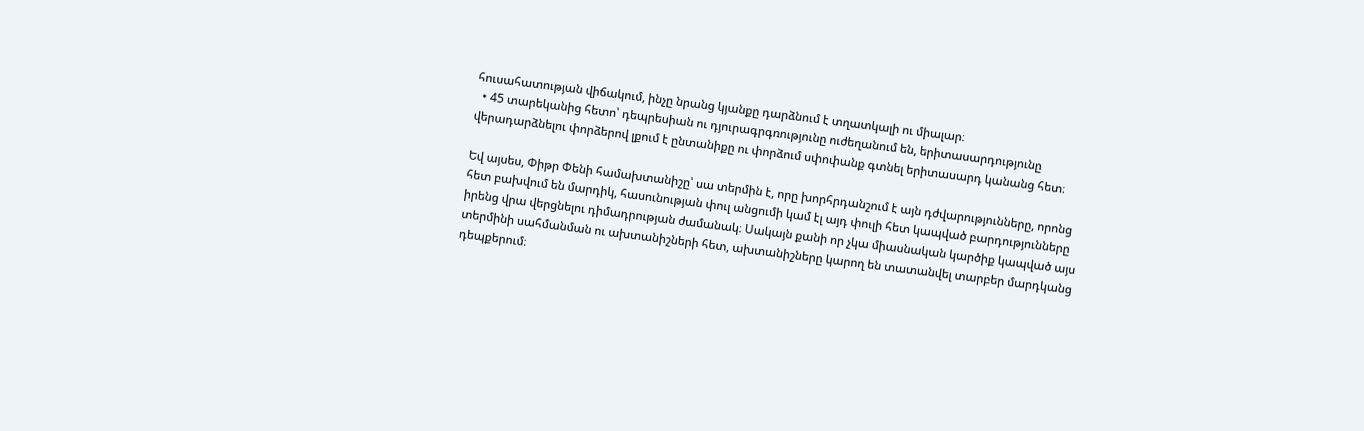հուսահատության վիճակում, ինչը նրանց կյանքը դարձնում է տղատկալի ու միալար։
  • 45 տարեկանից հետո՝ դեպրեսիան ու դյուրագրգռությունը ուժեղանում են, երիտասարդությունը վերադարձնելու փորձերով լքում է ընտանիքը ու փորձում սփոփանք գտնել երիտասարդ կանանց հետ։

Եվ այսես, Փիթր Փենի համախտանիշը՝ սա տերմին է, որը խորհրդանշում է այն դժվարությունները, որոնց հետ բախվում են մարդիկ, հասունության փուլ անցումի կամ էլ այդ փուլի հետ կապված բարդությունները իրենց վրա վերցնելու դիմադրության ժամանակ։ Սակայն քանի որ չկա միասնական կարծիք կապված այս տերմինի սահմանման ու ախտանիշների հետ, ախտանիշները կարող են տատանվել տարբեր մարդկանց դեպքերում։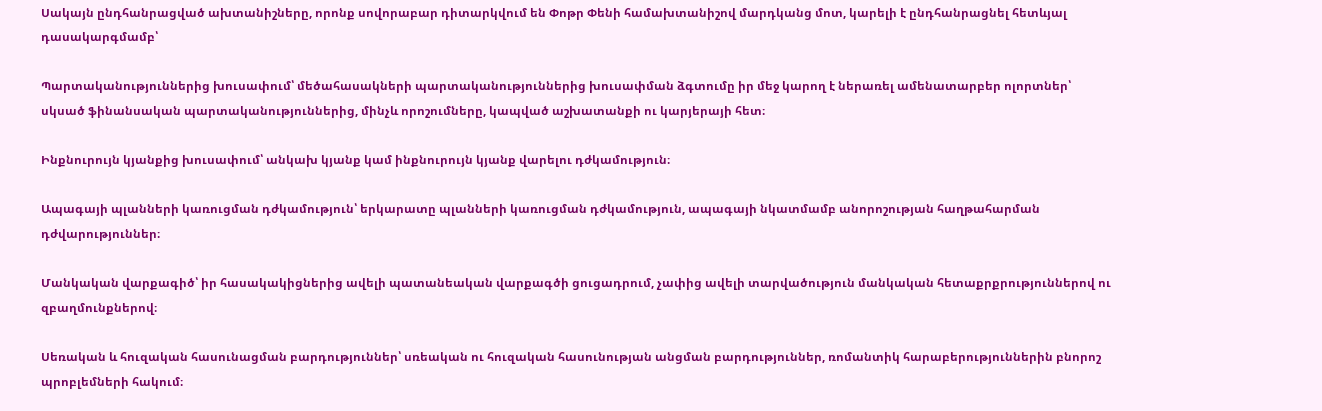Սակայն ընդհանրացված ախտանիշները, որոնք սովորաբար դիտարկվում են Փոթր Փենի համախտանիշով մարդկանց մոտ, կարելի է ընդհանրացնել հետևյալ դասակարգմամբ՝

Պարտականություններից խուսափում՝ մեծահասակների պարտականություններից խուսափման ձգտումը իր մեջ կարող է ներառել ամենատարբեր ոլորտներ՝ սկսած ֆինանսական պարտականություններից, մինչև որոշումները, կապված աշխատանքի ու կարյերայի հետ։

Ինքնուրույն կյանքից խուսափում՝ անկախ կյանք կամ ինքնուրույն կյանք վարելու դժկամություն։

Ապագայի պլանների կառուցման դժկամություն՝ երկարատը պլանների կառուցման դժկամություն, ապագայի նկատմամբ անորոշության հաղթահարման դժվարություններ։

Մանկական վարքագիծ՝ իր հասակակիցներից ավելի պատանեական վարքագծի ցուցադրում, չափից ավելի տարվածություն մանկական հետաքրքրություններով ու զբաղմունքներով։

Սեռական և հուզական հասունացման բարդություններ՝ սռեական ու հուզական հասունության անցման բարդություններ, ռոմանտիկ հարաբերություններին բնորոշ պրոբլեմների հակում։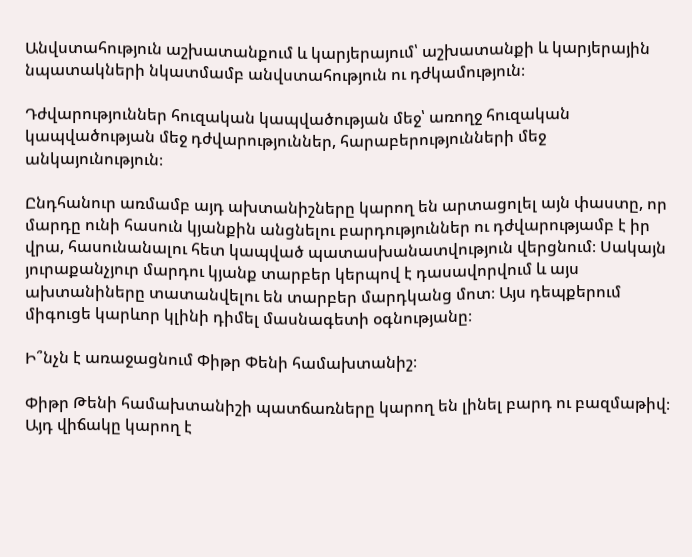Անվստահություն աշխատանքում և կարյերայում՝ աշխատանքի և կարյերային նպատակների նկատմամբ անվստահություն ու դժկամություն։

Դժվարություններ հուզական կապվածության մեջ՝ առողջ հուզական կապվածության մեջ դժվարություններ, հարաբերությունների մեջ անկայունություն։

Ընդհանուր առմամբ այդ ախտանիշները կարող են արտացոլել այն փաստը, որ մարդը ունի հասուն կյանքին անցնելու բարդություններ ու դժվարությամբ է իր վրա, հասունանալու հետ կապված պատասխանատվություն վերցնում։ Սակայն յուրաքանչյուր մարդու կյանք տարբեր կերպով է դասավորվում և այս ախտանիները տատանվելու են տարբեր մարդկանց մոտ։ Այս դեպքերում միգուցե կարևոր կլինի դիմել մասնագետի օգնությանը։

Ի՞նչն է առաջացնում Փիթր Փենի համախտանիշ։

Փիթր Թենի համախտանիշի պատճառները կարող են լինել բարդ ու բազմաթիվ։ Այդ վիճակը կարող է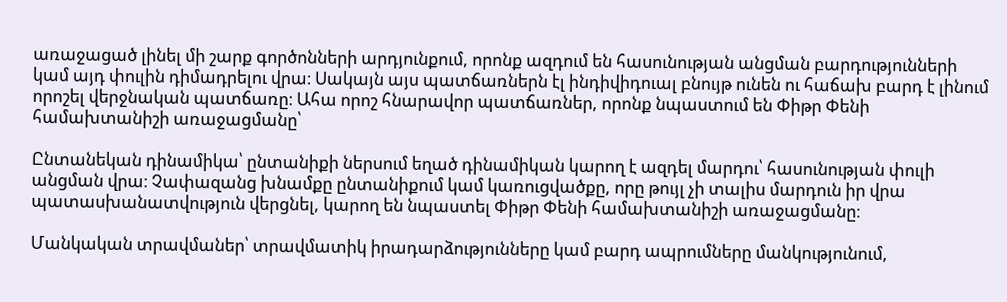առաջացած լինել մի շարք գործոնների արդյունքում, որոնք ազդում են հասունության անցման բարդությունների կամ այդ փուլին դիմադրելու վրա։ Սակայն այս պատճառներն էլ ինդիվիդուալ բնույթ ունեն ու հաճախ բարդ է լինում որոշել վերջնական պատճառը։ Ահա որոշ հնարավոր պատճառներ, որոնք նպաստում են Փիթր Փենի համախտանիշի առաջացմանը՝

Ընտանեկան դինամիկա՝ ընտանիքի ներսում եղած դինամիկան կարող է ազդել մարդու՝ հասունության փուլի անցման վրա։ Չափազանց խնամքը ընտանիքում կամ կառուցվածքը, որը թույլ չի տալիս մարդուն իր վրա պատասխանատվություն վերցնել, կարող են նպաստել Փիթր Փենի համախտանիշի առաջացմանը։

Մանկական տրավմաներ՝ տրավմատիկ իրադարձությունները կամ բարդ ապրումները մանկությունում,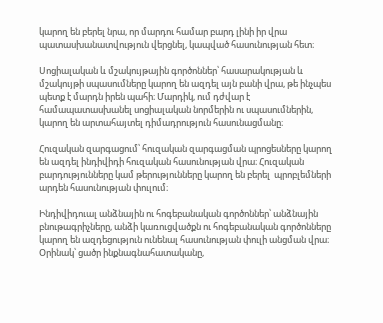կարող են բերել նրա, որ մարդու համար բարդ լինի իր վրա պատասխանատվություն վերցնել, կապված հասունության հետ։

Սոցիալական և մշակույթային գործոններ՝ հասարակության և մշակույթի սպասումները կարող են ազդել այն բանի վրա, թե ինչպես պետք է մարդն իրեն պահի։ Մարդիկ, ում դժվար է համապատասխանել սոցիալական նորմերին ու սպասումներին, կարող են արտահայտել դիմադրություն հասունացմանը։

Հուզական զարգացում՝ հուզական զարգացման պրոցեսները կարող են ազդել ինդիվիդի հուզական հասունության վրա։ Հուզական բարդությունները կամ թերությունները կարող են բերել  պրոբլեմների արդեն հասունության փուլում։

Ինդիվիդուալ անձնային ու հոգեբանական գործոններ՝ անձնային բնութագրիչները, անձի կառուցվածքն ու հոգեբանական գործոնները կարող են ազդեցություն ունենալ հասունության փուլի անցման վրա։ Օրինակ՝ ցածր ինքնագնահատականը,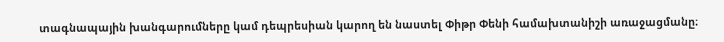տագնապային խանգարումները կամ դեպրեսիան կարող են նաստել Փիթր Փենի համախտանիշի առաջացմանը։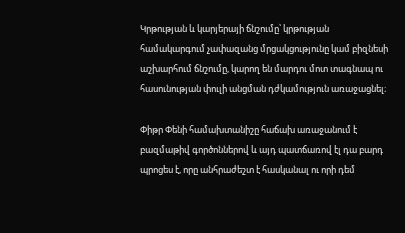Կրթության և կարյերայի ճնշումը՝ կրթության համակարգում չափազանց մրցակցությունը կամ բիզնեսի աշխարհում ճնշումը, կարող են մարդու մոտ տագնապ ու հասունության փուլի անցման դժկամություն առաջացնել։

Փիթր Փենի համախտանիշը հաճախ առաջանում է բազմաթիվ գործոններով և այդ պատճառով էլ դա բարդ պրոցես է, որը անհրաժեշտ է հասկանալ ու որի դեմ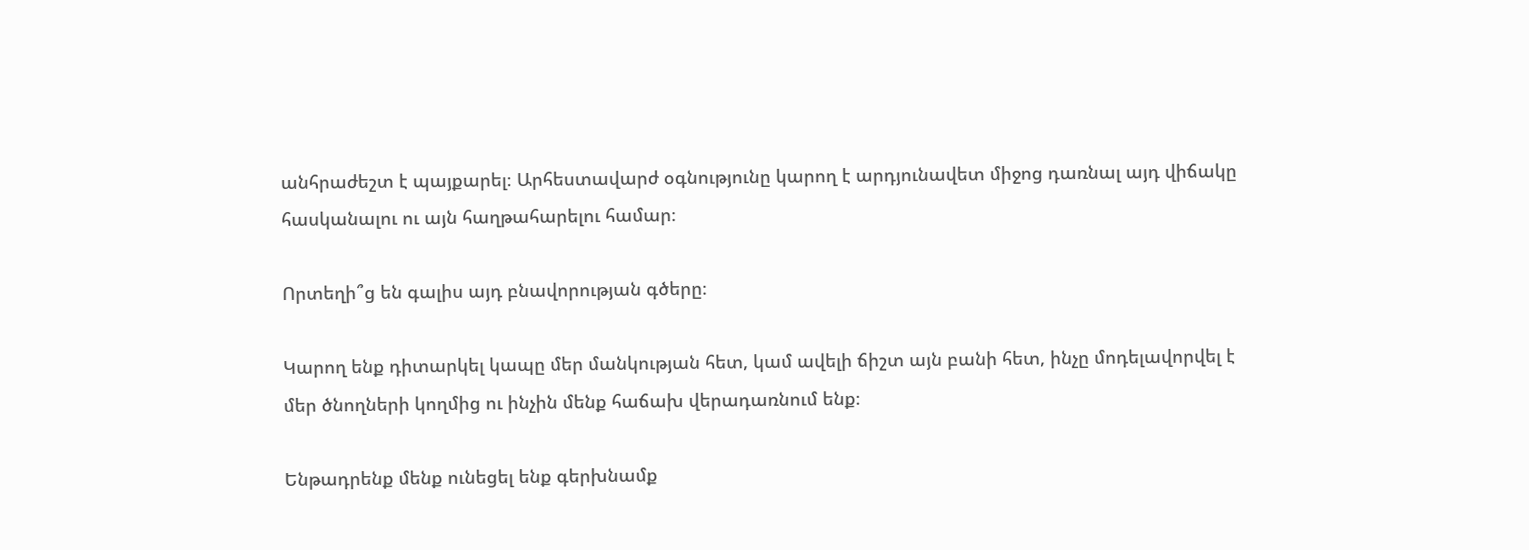անհրաժեշտ է պայքարել։ Արհեստավարժ օգնությունը կարող է արդյունավետ միջոց դառնալ այդ վիճակը հասկանալու ու այն հաղթահարելու համար։

Որտեղի՞ց են գալիս այդ բնավորության գծերը։

Կարող ենք դիտարկել կապը մեր մանկության հետ, կամ ավելի ճիշտ այն բանի հետ, ինչը մոդելավորվել է մեր ծնողների կողմից ու ինչին մենք հաճախ վերադառնում ենք։

Ենթադրենք մենք ունեցել ենք գերխնամք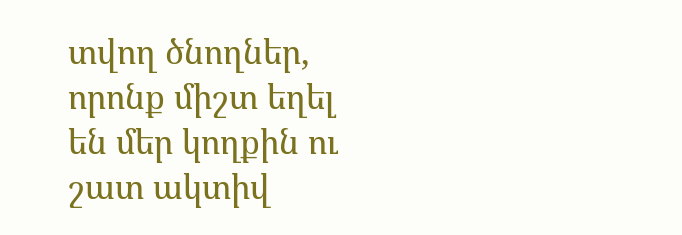տվող ծնողներ, որոնք միշտ եղել են մեր կողքին ու շատ ակտիվ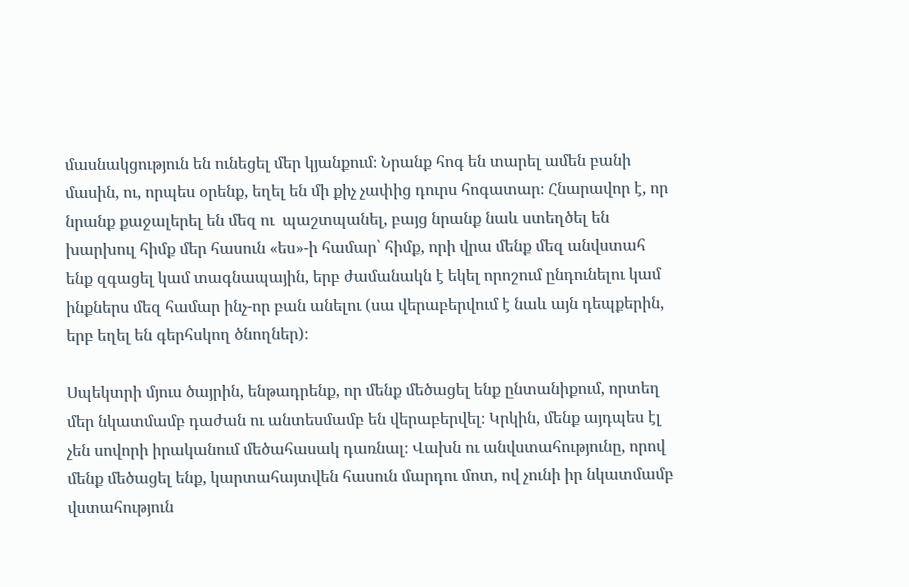մասնակցություն են ունեցել մեր կյանքում։ Նրանք հոգ են տարել ամեն բանի մասին, ու, որպես օրենք, եղել են մի քիչ չափից դուրս հոգատար։ Հնարավոր է, որ նրանք քաջալերել են մեզ ու  պաշտպանել, բայց նրանք նաև ստեղծել են խարխուլ հիմք մեր հասուն «ես»-ի համար՝ հիմք, որի վրա մենք մեզ անվստահ ենք զգացել կամ տագնապային, երբ ժամանակն է եկել որոշում ընդունելու կամ ինքներս մեզ համար ինչ-որ բան անելու (սա վերաբերվում է նաև այն դեպքերին, երբ եղել են գերհսկող ծնողներ)։

Սպեկտրի մյուս ծայրին, ենթադրենք, որ մենք մեծացել ենք ընտանիքում, որտեղ մեր նկատմամբ դաժան ու անտեսմամբ են վերաբերվել։ Կրկին, մենք այդպես էլ չեն սովորի իրականում մեծահասակ դառնալ։ Վախն ու անվստահությունը, որով մենք մեծացել ենք, կարտահայտվեն հասուն մարդու մոտ, ով չունի իր նկատմամբ վստահություն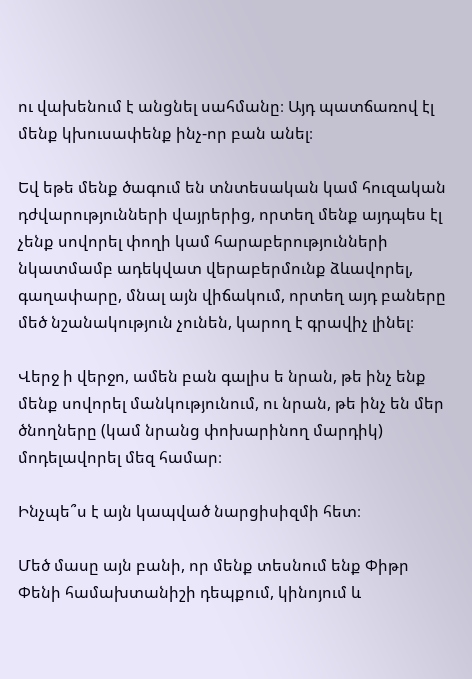ու վախենում է անցնել սահմանը։ Այդ պատճառով էլ մենք կխուսափենք ինչ-որ բան անել։

Եվ եթե մենք ծագում են տնտեսական կամ հուզական դժվարությունների վայրերից, որտեղ մենք այդպես էլ չենք սովորել փողի կամ հարաբերությունների նկատմամբ ադեկվատ վերաբերմունք ձևավորել, գաղափարը, մնալ այն վիճակում, որտեղ այդ բաները մեծ նշանակություն չունեն, կարող է գրավիչ լինել։

Վերջ ի վերջո, ամեն բան գալիս ե նրան, թե ինչ ենք մենք սովորել մանկությունում, ու նրան, թե ինչ են մեր ծնողները (կամ նրանց փոխարինող մարդիկ) մոդելավորել մեզ համար։

Ինչպե՞ս է այն կապված նարցիսիզմի հետ։

Մեծ մասը այն բանի, որ մենք տեսնում ենք Փիթր Փենի համախտանիշի դեպքում, կինոյում և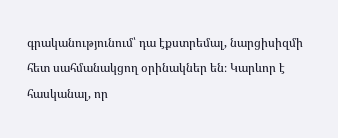գրականությունում՝ դա էքստրեմալ, նարցիսիզմի հետ սահմանակցող օրինակներ են։ Կարևոր է հասկանալ, որ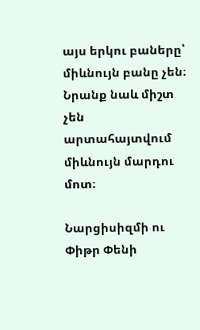այս երկու բաները՝ միևնույն բանը չեն։ Նրանք նաև միշտ չեն արտահայտվում միևնույն մարդու մոտ։

Նարցիսիզմի ու Փիթր Փենի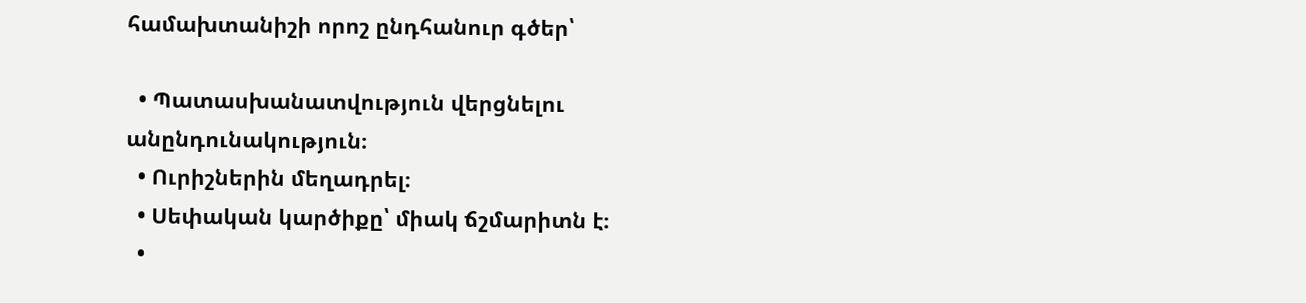համախտանիշի որոշ ընդհանուր գծեր՝

  • Պատասխանատվություն վերցնելու անընդունակություն։
  • Ուրիշներին մեղադրել։
  • Սեփական կարծիքը՝ միակ ճշմարիտն է։
  •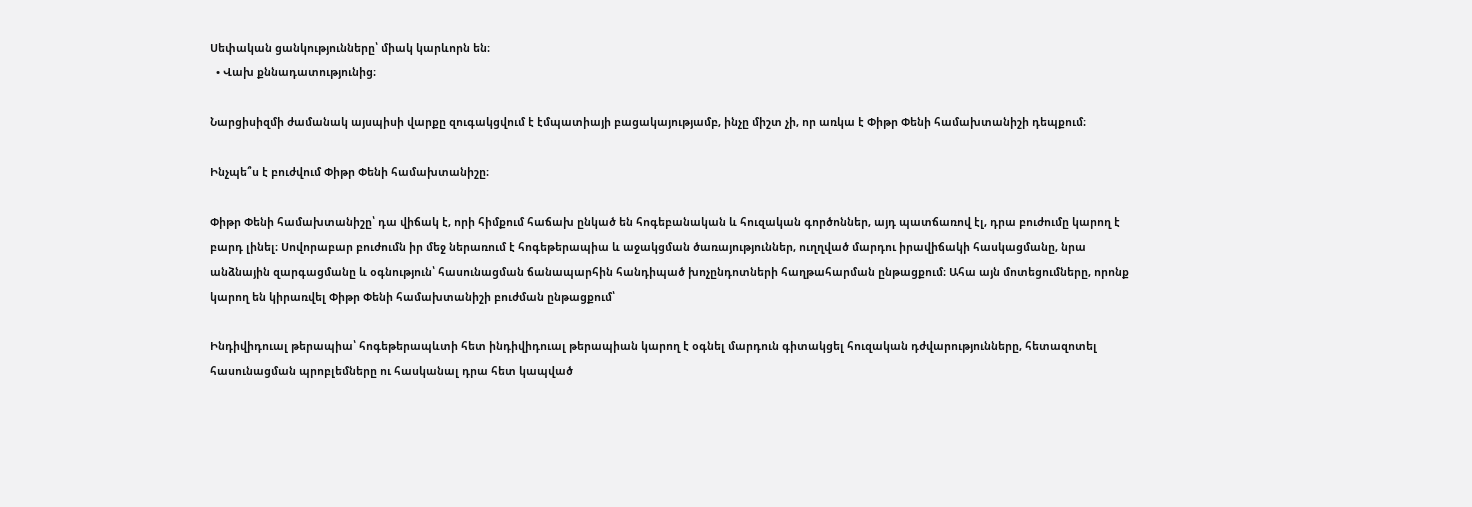Սեփական ցանկությունները՝ միակ կարևորն են։
  • Վախ քննադատությունից։

Նարցիսիզմի ժամանակ այսպիսի վարքը զուգակցվում է էմպատիայի բացակայությամբ, ինչը միշտ չի, որ առկա է Փիթր Փենի համախտանիշի դեպքում։

Ինչպե՞ս է բուժվում Փիթր Փենի համախտանիշը։

Փիթր Փենի համախտանիշը՝ դա վիճակ է, որի հիմքում հաճախ ընկած են հոգեբանական և հուզական գործոններ, այդ պատճառով էլ, դրա բուժումը կարող է բարդ լինել։ Սովորաբար բուժումն իր մեջ ներառում է հոգեթերապիա և աջակցման ծառայություններ, ուղղված մարդու իրավիճակի հասկացմանը, նրա անձնային զարգացմանը և օգնություն՝ հասունացման ճանապարհին հանդիպած խոչընդոտների հաղթահարման ընթացքում։ Ահա այն մոտեցումները, որոնք կարող են կիրառվել Փիթր Փենի համախտանիշի բուժման ընթացքում՝

Ինդիվիդուալ թերապիա՝ հոգեթերապևտի հետ ինդիվիդուալ թերապիան կարող է օգնել մարդուն գիտակցել հուզական դժվարությունները, հետազոտել հասունացման պրոբլեմները ու հասկանալ դրա հետ կապված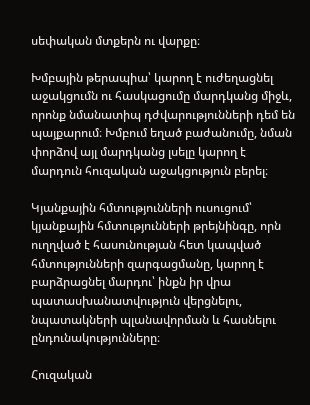սեփական մտքերն ու վարքը։

Խմբային թերապիա՝ կարող է ուժեղացնել աջակցումն ու հասկացումը մարդկանց միջև, որոնք նմանատիպ դժվարությունների դեմ են պայքարում։ Խմբում եղած բաժանումը, նման փորձով այլ մարդկանց լսելը կարող է մարդուն հուզական աջակցություն բերել։

Կյանքային հմտությունների ուսուցում՝ կյանքային հմտությունների թրեյնինգը, որն ուղղված է հասունության հետ կապված հմտությունների զարգացմանը, կարող է բարձրացնել մարդու՝ ինքն իր վրա պատասխանատվություն վերցնելու, նպատակների պլանավորման և հասնելու ընդունակությունները։

Հուզական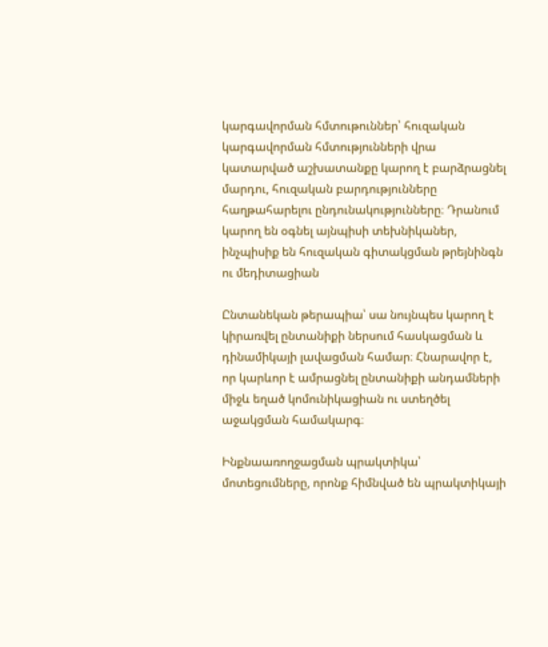կարգավորման հմտութուններ՝ հուզական կարգավորման հմտությունների վրա կատարված աշխատանքը կարող է բարձրացնել մարդու, հուզական բարդությունները հաղթահարելու ընդունակությունները։ Դրանում կարող են օգնել այնպիսի տեխնիկաներ, ինչպիսիք են հուզական գիտակցման թրեյնինգն ու մեդիտացիան

Ընտանեկան թերապիա՝ սա նույնպես կարող է կիրառվել ընտանիքի ներսում հասկացման և դինամիկայի լավացման համար։ Հնարավոր է, որ կարևոր է ամրացնել ընտանիքի անդամների միջև եղած կոմունիկացիան ու ստեղծել աջակցման համակարգ։

Ինքնաառողջացման պրակտիկա՝ մոտեցումները, որոնք հիմնված են պրակտիկայի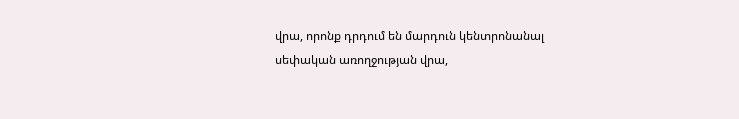վրա, որոնք դրդում են մարդուն կենտրոնանալ սեփական առողջության վրա,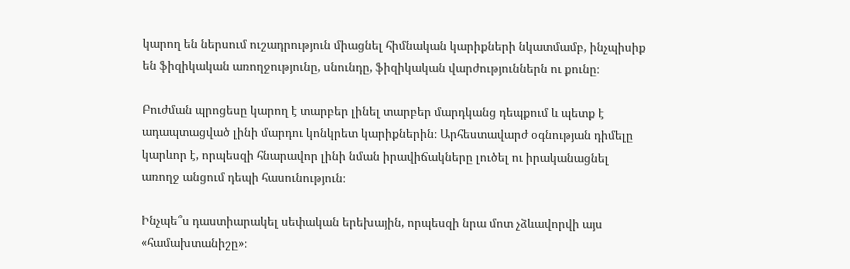կարող են ներսում ուշադրություն միացնել հիմնական կարիքների նկատմամբ, ինչպիսիք են ֆիզիկական առողջությունը, սնունդը, ֆիզիկական վարժություններն ու քունը։

Բուժման պրոցեսը կարող է տարբեր լինել տարբեր մարդկանց դեպքում և պետք է ադապտացված լինի մարդու կոնկրետ կարիքներին։ Արհեստավարժ օգնության դիմելը կարևոր է, որպեսզի հնարավոր լինի նման իրավիճակները լուծել ու իրականացնել առողջ անցում դեպի հասունություն։

Ինչպե՞ս դաստիարակել սեփական երեխային, որպեսզի նրա մոտ չձևավորվի այս «համախտանիշը»։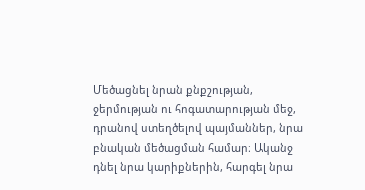Մեծացնել նրան քնքշության, ջերմության ու հոգատարության մեջ, դրանով ստեղծելով պայմաններ, նրա բնական մեծացման համար։ Ականջ դնել նրա կարիքներին, հարգել նրա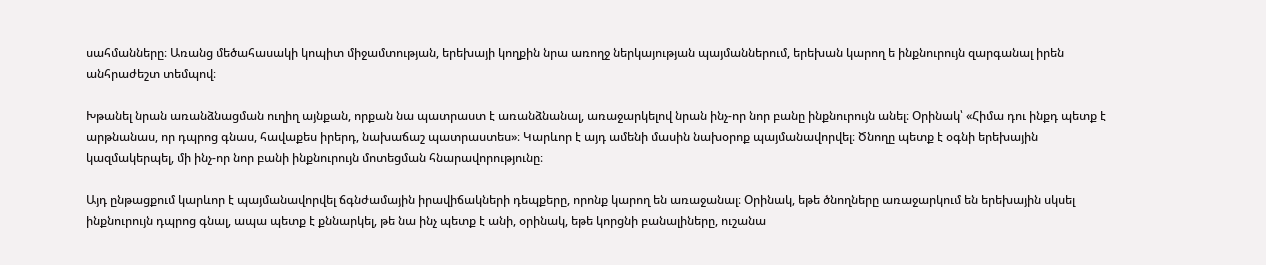սահմանները։ Առանց մեծահասակի կոպիտ միջամտության, երեխայի կողքին նրա առողջ ներկայության պայմաններում, երեխան կարող ե ինքնուրույն զարգանալ իրեն անհրաժեշտ տեմպով։

Խթանել նրան առանձնացման ուղիղ այնքան, որքան նա պատրաստ է առանձնանալ, առաջարկելով նրան ինչ-որ նոր բանը ինքնուրույն անել։ Օրինակ՝ «Հիմա դու ինքդ պետք է արթնանաս, որ դպրոց գնաս, հավաքես իրերդ, նախաճաշ պատրաստես»։ Կարևոր է այդ ամենի մասին նախօրոք պայմանավորվել։ Ծնողը պետք է օգնի երեխային կազմակերպել, մի ինչ-որ նոր բանի ինքնուրույն մոտեցման հնարավորությունը։

Այդ ընթացքում կարևոր է պայմանավորվել ճգնժամային իրավիճակների դեպքերը, որոնք կարող են առաջանալ։ Օրինակ, եթե ծնողները առաջարկում են երեխային սկսել ինքնուրույն դպրոց գնալ, ապա պետք է քննարկել, թե նա ինչ պետք է անի, օրինակ, եթե կորցնի բանալիները, ուշանա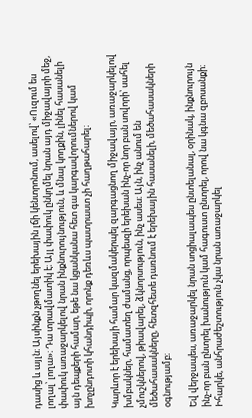դասից և այլն։ Այսինքն չթողնել երեխային լճի կենտրոնում, ասելով՝ «Ուզում ես լողալ՝ լողա»։ Դա տրավմատիկ է։ Այլ փափուկ ընկղմել նրան այդ միջավայրի մեջ, փափուկ առաջարկելով նրան ինքնուրույնություն, և մնալ կողքին, լինել հասանելի այն դեպքերի համար, եթե նա կցանկանա հետ գա կարգավորումներով կամ խոչընդոտի կհանդիպի, որոնք դեռևս պատրաստ չի հաղթահարել։

Կարևոր է երեխայի համար կազմակերպել զարգացնող միջավայր, առաջարկելով խմբակներ, համատեղ ժամանց, որպեսզի երեխան ինչ-որ նոր բան սովորի՝ սահել չմուշկներով, թիավարել, ձկնորսություն, ինչ ասես։ Այն, ինչ անում են մեծահասակները, հետզհետե դառնում է երեխային հասանելի, մեծահասակների օգնությամբ։

Եվ վերջապես, առաջարկել նրան սոցիալապես ընտելանալ, օրինակ, ինքնուրույն ինչ-որ բան ընտրել խանություն կամ հագուստ ընտրել, որով նա կգնա զբոսանքի։ Իհարկե, անհրաժեշտություն չկա նրան առաջարկել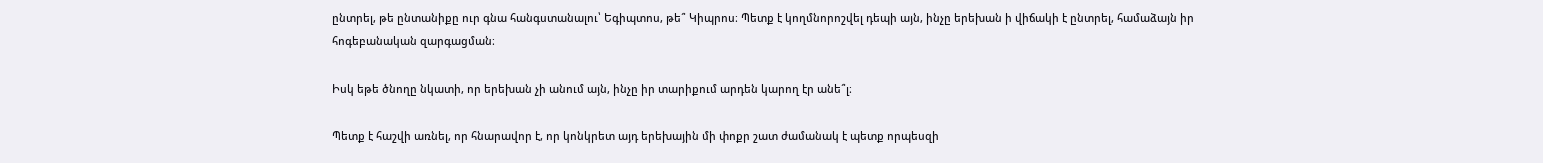ընտրել, թե ընտանիքը ուր գնա հանգստանալու՝ Եգիպտոս, թե՞ Կիպրոս։ Պետք է կողմնորոշվել դեպի այն, ինչը երեխան ի վիճակի է ընտրել, համաձայն իր հոգեբանական զարգացման։

Իսկ եթե ծնողը նկատի, որ երեխան չի անում այն, ինչը իր տարիքում արդեն կարող էր անե՞լ։

Պետք է հաշվի առնել, որ հնարավոր է, որ կոնկրետ այդ երեխային մի փոքր շատ ժամանակ է պետք որպեսզի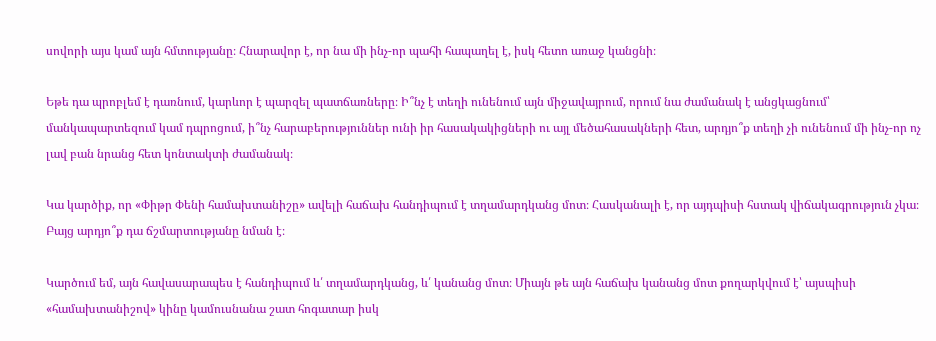սովորի այս կամ այն հմտությանը։ Հնարավոր է, որ նա մի ինչ-որ պահի հապաղել է, իսկ հետո առաջ կանցնի։

Եթե դա պրոբլեմ է դառնում, կարևոր է պարզել պատճառները։ Ի՞նչ է տեղի ունենում այն միջավայրում, որում նա ժամանակ է անցկացնում՝ մանկապարտեզում կամ դպրոցում, ի՞նչ հարաբերություններ ունի իր հասակակիցների ու այլ մեծահասակների հետ, արդյո՞ք տեղի չի ունենում մի ինչ-որ ոչ լավ բան նրանց հետ կոնտակտի ժամանակ։

Կա կարծիք, որ «Փիթր Փենի համախտանիշը» ավելի հաճախ հանդիպում է տղամարդկանց մոտ։ Հասկանալի է, որ այդպիսի հստակ վիճակագրություն չկա։ Բայց արդյո՞ք դա ճշմարտությանը նման է։

Կարծում եմ, այն հավասարապես է հանդիպում և՛ տղամարդկանց, և՛ կանանց մոտ։ Միայն թե այն հաճախ կանանց մոտ քողարկվում է՝ այսպիսի «համախտանիշով» կինը կամուսնանա շատ հոգատար իսկ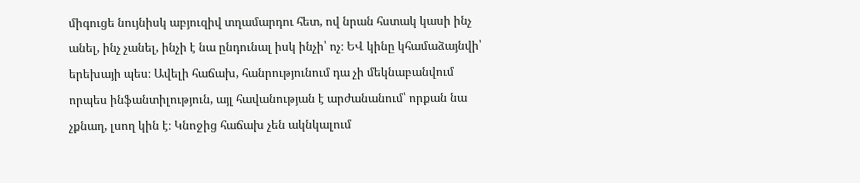միգուցե նույնիսկ աբյուզիվ տղամարդու հետ, ով նրան հստակ կասի ինչ անել, ինչ չանել, ինչի է նա ընդունալ իսկ ինչի՝ ոչ։ ԵՎ կինը կհամաձայնվի՝ երեխայի պես։ Ավելի հաճախ, հանրությունում դա չի մեկնաբանվում որպես ինֆանտիլություն, այլ հավանության է արժանանում՝ որքան նա չքնաղ, լսող կին է։ Կնոջից հաճախ չեն ակնկալում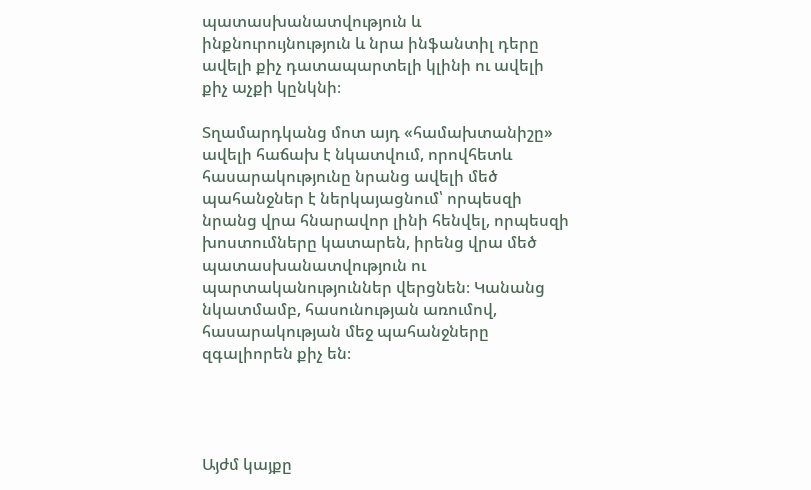պատասխանատվություն և ինքնուրույնություն և նրա ինֆանտիլ դերը ավելի քիչ դատապարտելի կլինի ու ավելի քիչ աչքի կընկնի։

Տղամարդկանց մոտ այդ «համախտանիշը» ավելի հաճախ է նկատվում, որովհետև հասարակությունը նրանց ավելի մեծ պահանջներ է ներկայացնում՝ որպեսզի նրանց վրա հնարավոր լինի հենվել, որպեսզի խոստումները կատարեն, իրենց վրա մեծ պատասխանատվություն ու պարտականություններ վերցնեն։ Կանանց նկատմամբ, հասունության առումով, հասարակության մեջ պահանջները զգալիորեն քիչ են։




Այժմ կայքը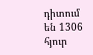դիտում են 1306 հյուր